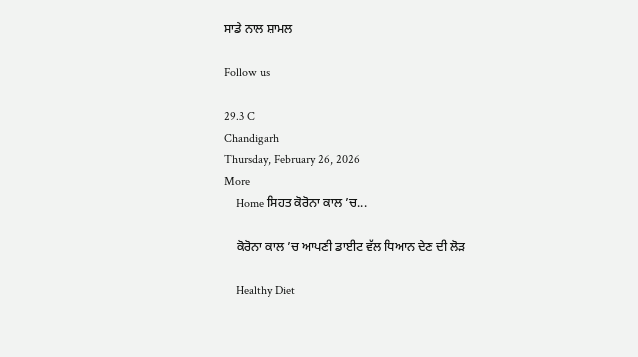ਸਾਡੇ ਨਾਲ ਸ਼ਾਮਲ

Follow us

29.3 C
Chandigarh
Thursday, February 26, 2026
More
    Home ਸਿਹਤ ਕੋਰੋਨਾ ਕਾਲ ’ਚ...

    ਕੋਰੋਨਾ ਕਾਲ ’ਚ ਆਪਣੀ ਡਾਈਟ ਵੱਲ ਧਿਆਨ ਦੇਣ ਦੀ ਲੋੜ

    Healthy Diet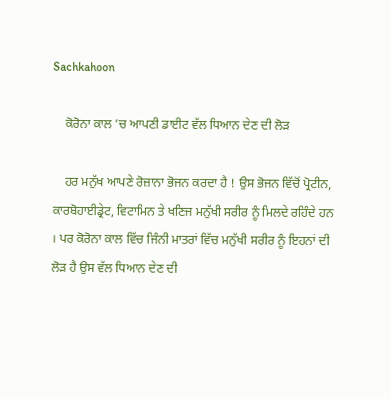Sachkahoon

    ਕੋਰੋਨਾ ਕਾਲ ’ਚ ਆਪਣੀ ਡਾਈਟ ਵੱਲ ਧਿਆਨ ਦੇਣ ਦੀ ਲੋੜ

    ਹਰ ਮਨੁੱਖ ਆਪਣੇ ਰੋਜ਼ਾਨਾ ਭੋਜਨ ਕਰਦਾ ਹੈ ! ਉਸ ਭੋਜਨ ਵਿੱਚੋਂ ਪ੍ਰੋਟੀਨ, ਕਾਰਬੋਹਾਈਡ੍ਰੇਟ, ਵਿਟਾਮਿਨ ਤੇ ਖਣਿਜ ਮਨੁੱਖੀ ਸਰੀਰ ਨੂੰ ਮਿਲਦੇ ਰਹਿੰਦੇ ਹਨ । ਪਰ ਕੋਰੋਨਾ ਕਾਲ ਵਿੱਚ ਜਿੰਨੀ ਮਾਤਰਾਂ ਵਿੱਚ ਮਨੁੱਖੀ ਸਰੀਰ ਨੂੰ ਇਹਨਾਂ ਦੀ ਲੋੜ ਹੈ ਉਸ ਵੱਲ ਧਿਆਨ ਦੇਣ ਦੀ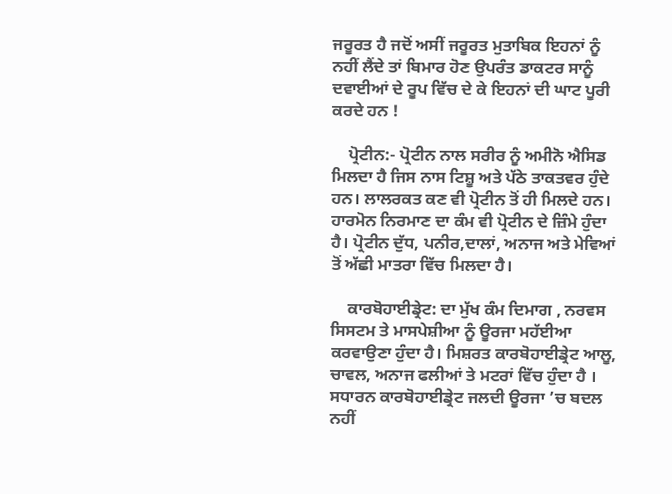ਜਰੂਰਤ ਹੈ ਜਦੋਂ ਅਸੀਂ ਜਰੂਰਤ ਮੁਤਾਬਿਕ ਇਹਨਾਂ ਨੂੰ ਨਹੀਂ ਲੈਂਦੇ ਤਾਂ ਬਿਮਾਰ ਹੋਣ ਉਪਰੰਤ ਡਾਕਟਰ ਸਾਨੂੰ ਦਵਾਈਆਂ ਦੇ ਰੂਪ ਵਿੱਚ ਦੇ ਕੇ ਇਹਨਾਂ ਦੀ ਘਾਟ ਪੂਰੀ ਕਰਦੇ ਹਨ !

    ਪ੍ਰੋਟੀਨ:- ਪ੍ਰੋਟੀਨ ਨਾਲ ਸਰੀਰ ਨੂੰ ਅਮੀਨੋ ਐਸਿਡ ਮਿਲਦਾ ਹੈ ਜਿਸ ਨਾਸ ਟਿਸ਼ੂ ਅਤੇ ਪੱਠੇ ਤਾਕਤਵਰ ਹੁੰਦੇ ਹਨ। ਲਾਲਰਕਤ ਕਣ ਵੀ ਪ੍ਰੋਟੀਨ ਤੋਂ ਹੀ ਮਿਲਦੇ ਹਨ। ਹਾਰਮੋਨ ਨਿਰਮਾਣ ਦਾ ਕੰਮ ਵੀ ਪ੍ਰੋਟੀਨ ਦੇ ਜ਼ਿੰਮੇ ਹੁੰਦਾ ਹੈ। ਪ੍ਰੋਟੀਨ ਦੁੱਧ, ਪਨੀਰ,ਦਾਲਾਂ, ਅਨਾਜ ਅਤੇ ਮੇਵਿਆਂ ਤੋਂ ਅੱਛੀ ਮਾਤਰਾ ਵਿੱਚ ਮਿਲਦਾ ਹੈ।

    ਕਾਰਬੋਹਾਈਡ੍ਰੇਟ: ਦਾ ਮੁੱਖ ਕੰਮ ਦਿਮਾਗ , ਨਰਵਸ ਸਿਸਟਮ ਤੇ ਮਾਸਪੇਸ਼ੀਆ ਨੂੰ ਊਰਜਾ ਮਹੱਈਆ ਕਰਵਾਉਣਾ ਹੁੰਦਾ ਹੈ। ਮਿਸ਼ਰਤ ਕਾਰਬੋਹਾਈਡ੍ਰੇਟ ਆਲੂ, ਚਾਵਲ, ਅਨਾਜ ਫਲੀਆਂ ਤੇ ਮਟਰਾਂ ਵਿੱਚ ਹੁੰਦਾ ਹੈ । ਸਧਾਰਨ ਕਾਰਬੋਹਾਈਡ੍ਰੇਟ ਜਲਦੀ ਊਰਜਾ ’ਚ ਬਦਲ ਨਹੀਂ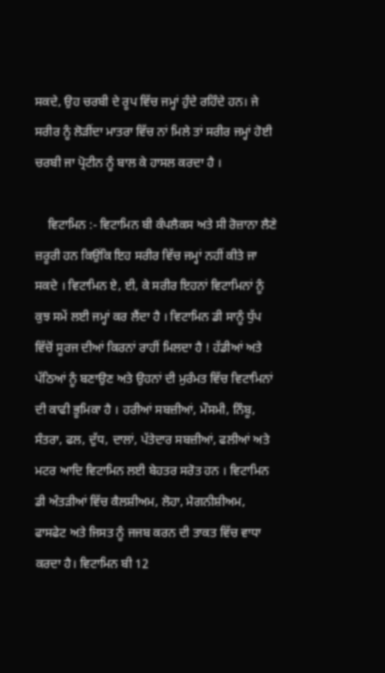ਸਕਦੇ, ਉਹ ਚਰਬੀ ਦੇ ਰੂਪ ਵਿੱਚ ਜਮ੍ਹਾਂ ਹੁੰਦੇ ਰਹਿੰਦੇ ਹਨ। ਜੇ ਸਰੀਰ ਨੂੰ ਲੋੜੀਂਦਾ ਮਾਤਰਾ ਵਿੱਚ ਨਾਂ ਮਿਲੇ ਤਾਂ ਸਰੀਰ ਜਮ੍ਹਾਂ ਹੋਈ ਚਰਬੀ ਜਾ ਪ੍ਰੋਟੀਨ ਨੂੰ ਬਾਲ ਕੇ ਹਾਸਲ ਕਰਦਾ ਹੈ ।

    ਵਿਟਾਮਿਨ :- ਵਿਟਾਮਿਨ ਬੀ ਕੰਪਲੈਕਸ ਅਤੇ ਸੀ ਰੋਜ਼ਾਨਾ ਲੈਣੇ ਜ਼ਰੂਰੀ ਹਨ ਕਿਉਂਕਿ ਇਹ ਸਰੀਰ ਵਿੱਚ ਜਮ੍ਹਾਂ ਨਹੀਂ ਕੀਤੇ ਜਾ ਸਕਦੇ । ਵਿਟਾਮਿਨ ਏ, ਈ, ਕੇ ਸਰੀਰ ਇਹਨਾਂ ਵਿਟਾਮਿਨਾਂ ਨੂੰ ਕੁਝ ਸਮੇਂ ਲਈ ਜਮ੍ਹਾਂ ਕਰ ਲੈਂਦਾ ਹੈ । ਵਿਟਾਮਿਨ ਡੀ ਸਾਨੂੰ ਧੁੱਪ ਵਿੱਚੋਂ ਸੂਰਜ ਦੀਆਂ ਕਿਰਨਾਂ ਰਾਹੀਂ ਮਿਲਦਾ ਹੈ ! ਹੱਡੀਆਂ ਅਤੇ ਪੱਠਿਆਂ ਨੂੰ ਬਣਾਉਣ ਅਤੇ ਉਹਨਾਂ ਦੀ ਮੁਰੰਮਤ ਵਿੱਚ ਵਿਟਾਮਿਨਾਂ ਦੀ ਕਾਫੀ ਭੂਮਿਕਾ ਹੈ । ਹਰੀਆਂ ਸਬਜ਼ੀਆਂ, ਮੌਸਮੀ, ਨਿੰਬੂ, ਸੰਤਰਾ, ਫਲ, ਦੁੱਧ, ਦਾਲਾਂ, ਪੱਤੇਦਾਰ ਸਬਜ਼ੀਆਂ, ਫਲੀਆਂ ਅਤੇ ਮਟਰ ਆਦਿ ਵਿਟਾਮਿਨ ਲਈ ਬੇਹਤਰ ਸਰੋਤ ਹਨ । ਵਿਟਾਮਿਨ ਡੀ ਅੰਤੜੀਆਂ ਵਿੱਚ ਕੈਲਸ਼ੀਅਮ, ਲੋਹਾ, ਮੈਗਨੀਸ਼ੀਅਮ, ਫਾਸਫੇਟ ਅਤੇ ਜਿਸਤ ਨੂੰ ਜਜਬ ਕਰਨ ਦੀ ਤਾਕਤ ਵਿੱਚ ਵਾਧਾ ਕਰਦਾ ਹੈ। ਵਿਟਾਮਿਨ ਬੀ 12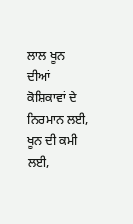ਲਾਲ ਖੂਨ ਦੀਆਂ ਕੋਸ਼ਿਕਾਵਾਂ ਦੇ ਨਿਰਮਾਨ ਲਈ, ਖੂਨ ਦੀ ਕਮੀ ਲਈ,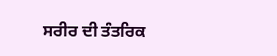ਸਰੀਰ ਦੀ ਤੰਤਰਿਕ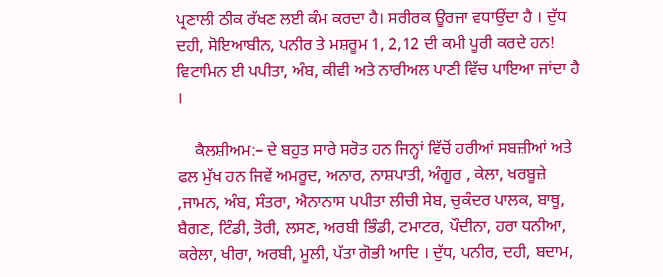ਪ੍ਰਣਾਲੀ ਠੀਕ ਰੱਖਣ ਲਈ ਕੰਮ ਕਰਦਾ ਹੈ। ਸਰੀਰਕ ਊਰਜਾ ਵਧਾਉਂਦਾ ਹੈ । ਦੁੱਧ ਦਹੀ, ਸੋਇਆਬੀਨ, ਪਨੀਰ ਤੇ ਮਸ਼ਰੂਮ 1, 2,12 ਦੀ ਕਮੀ ਪੂਰੀ ਕਰਦੇ ਹਨ! ਵਿਟਾਮਿਨ ਈ ਪਪੀਤਾ, ਅੰਬ, ਕੀਵੀ ਅਤੇ ਨਾਰੀਅਲ ਪਾਣੀ ਵਿੱਚ ਪਾਇਆ ਜਾਂਦਾ ਹੈ ।

    ਕੈਲਸ਼ੀਅਮ:– ਦੇ ਬਹੁਤ ਸਾਰੇ ਸਰੋਤ ਹਨ ਜਿਨ੍ਹਾਂ ਵਿੱਚੋਂ ਹਰੀਆਂ ਸਬਜ਼ੀਆਂ ਅਤੇ ਫਲ ਮੁੱਖ ਹਨ ਜਿਵੇਂ ਅਮਰੂਦ, ਅਨਾਰ, ਨਾਸ਼ਪਾਤੀ, ਅੰਗੂਰ , ਕੇਲਾ, ਖਰਬੂਜ਼ੇ ,ਜਾਮਨ, ਅੰਬ, ਸੰਤਰਾ, ਐਨਾਨਾਸ ਪਪੀਤਾ ਲੀਚੀ ਸੇਬ, ਚੁਕੰਦਰ ਪਾਲਕ, ਬਾਥੂ, ਬੈਗਣ, ਟਿੰਡੀ, ਤੋਰੀ, ਲਸਣ, ਅਰਬੀ ਭਿੰਡੀ, ਟਮਾਟਰ, ਪੌਦੀਨਾ, ਹਰਾ ਧਨੀਆ, ਕਰੇਲਾ, ਖੀਰਾ, ਅਰਬੀ, ਮੂਲੀ, ਪੱਤਾ ਗੋਭੀ ਆਦਿ । ਦੁੱਧ, ਪਨੀਰ, ਦਹੀ, ਬਦਾਮ,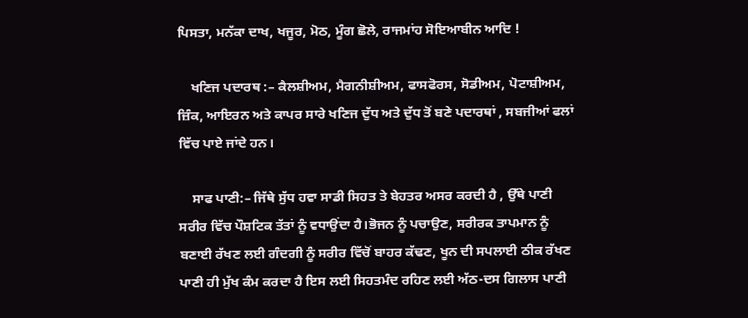ਪਿਸਤਾ, ਮਨੱਕਾ ਦਾਖ, ਖਜੂਰ, ਮੋਠ, ਮੂੰਗ ਛੋਲੇ, ਰਾਜਮਾਂਹ ਸੋਇਆਬੀਨ ਆਦਿ !

    ਖਣਿਜ ਪਦਾਰਥ :– ਕੈਲਸ਼ੀਅਮ, ਮੈਗਨੀਸ਼ੀਅਮ, ਫਾਸਫੋਰਸ, ਸੋਡੀਅਮ, ਪੋਟਾਸ਼ੀਅਮ, ਜ਼ਿੰਕ, ਆਇਰਨ ਅਤੇ ਕਾਪਰ ਸਾਰੇ ਖਣਿਜ ਦੁੱਧ ਅਤੇ ਦੁੱਧ ਤੋਂ ਬਣੇ ਪਦਾਰਥਾਂ , ਸਬਜੀਆਂ ਫਲਾਂ ਵਿੱਚ ਪਾਏ ਜਾਂਦੇ ਹਨ।

    ਸਾਫ ਪਾਣੀ:– ਜਿੱਥੇ ਸੁੱਧ ਹਵਾ ਸਾਡੀ ਸਿਹਤ ਤੇ ਬੇਹਤਰ ਅਸਰ ਕਰਦੀ ਹੈ , ਉੱਥੇ ਪਾਣੀ ਸਰੀਰ ਵਿੱਚ ਪੌਸ਼ਟਿਕ ਤੱਤਾਂ ਨੂੰ ਵਧਾਉਂਦਾ ਹੈ।ਭੋਜਨ ਨੂੰ ਪਚਾਉਣ, ਸਰੀਰਕ ਤਾਪਮਾਨ ਨੂੰ ਬਣਾਈ ਰੱਖਣ ਲਈ ਗੰਦਗੀ ਨੂੰ ਸਰੀਰ ਵਿੱਚੋਂ ਬਾਹਰ ਕੱਢਣ, ਖੂਨ ਦੀ ਸਪਲਾਈ ਠੀਕ ਰੱਖਣ ਪਾਣੀ ਹੀ ਮੁੱਖ ਕੰਮ ਕਰਦਾ ਹੈ ਇਸ ਲਈ ਸਿਹਤਮੰਦ ਰਹਿਣ ਲਈ ਅੱਠ-ਦਸ ਗਿਲਾਸ ਪਾਣੀ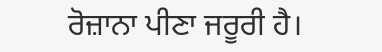ਰੋਜ਼ਾਨਾ ਪੀਣਾ ਜਰੂਰੀ ਹੈ।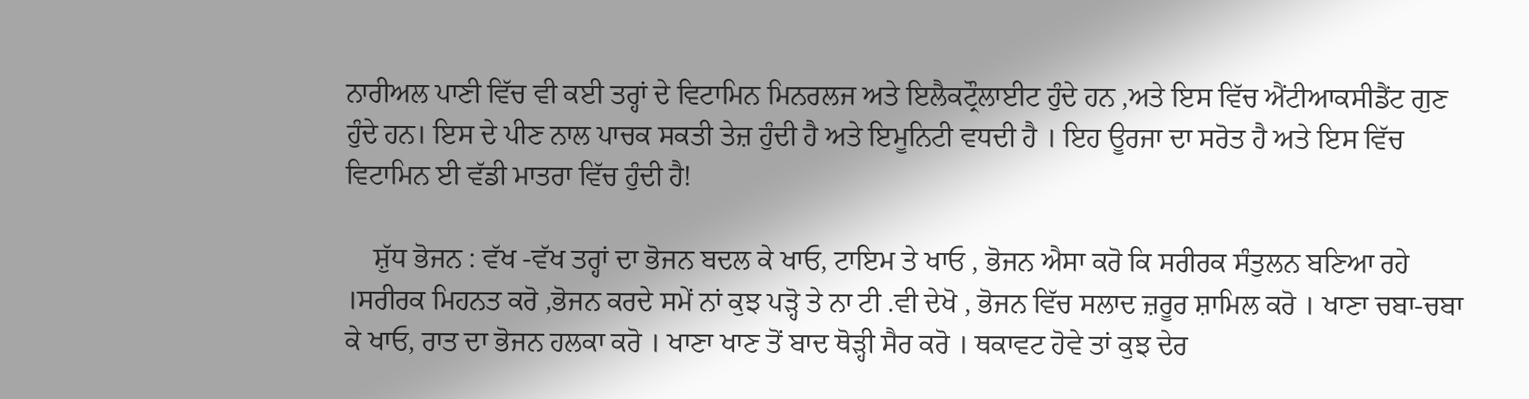ਨਾਰੀਅਲ ਪਾਣੀ ਵਿੱਚ ਵੀ ਕਈ ਤਰ੍ਹਾਂ ਦੇ ਵਿਟਾਮਿਨ ਮਿਨਰਲਜ ਅਤੇ ਇਲੈਕਟ੍ਰੌਲਾਈਟ ਹੁੰਦੇ ਹਨ ,ਅਤੇ ਇਸ ਵਿੱਚ ਐਂਟੀਆਕਸੀਡੈਂਟ ਗੁਣ ਹੁੰਦੇ ਹਨ। ਇਸ ਦੇ ਪੀਣ ਨਾਲ ਪਾਚਕ ਸਕਤੀ ਤੇਜ਼ ਹੁੰਦੀ ਹੈ ਅਤੇ ਇਮੂਨਿਟੀ ਵਧਦੀ ਹੈ । ਇਹ ਊਰਜਾ ਦਾ ਸਰੋਤ ਹੈ ਅਤੇ ਇਸ ਵਿੱਚ ਵਿਟਾਮਿਨ ਈ ਵੱਡੀ ਮਾਤਰਾ ਵਿੱਚ ਹੁੰਦੀ ਹੈ!

    ਸ਼ੁੱਧ ਭੋਜਨ : ਵੱਖ -ਵੱਖ ਤਰ੍ਹਾਂ ਦਾ ਭੋਜਨ ਬਦਲ ਕੇ ਖਾਓ, ਟਾਇਮ ਤੇ ਖਾਓ , ਭੋਜਨ ਐਸਾ ਕਰੋ ਕਿ ਸਰੀਰਕ ਸੰਤੁਲਨ ਬਣਿਆ ਰਹੇ ।ਸਰੀਰਕ ਮਿਹਨਤ ਕਰੋ ,ਭੋਜਨ ਕਰਦੇ ਸਮੇਂ ਨਾਂ ਕੁਝ ਪੜ੍ਹੋ ਤੇ ਨਾ ਟੀ .ਵੀ ਦੇਖੋ , ਭੋਜਨ ਵਿੱਚ ਸਲਾਦ ਜ਼ਰੂਰ ਸ਼ਾਮਿਲ ਕਰੋ । ਖਾਣਾ ਚਬਾ-ਚਬਾ ਕੇ ਖਾਓ, ਰਾਤ ਦਾ ਭੋਜਨ ਹਲਕਾ ਕਰੋ । ਖਾਣਾ ਖਾਣ ਤੋਂ ਬਾਦ ਥੋੜ੍ਹੀ ਸੈਰ ਕਰੋ । ਥਕਾਵਟ ਹੋਵੇ ਤਾਂ ਕੁਝ ਦੇਰ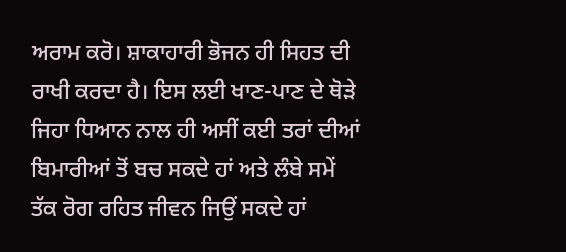ਅਰਾਮ ਕਰੋ। ਸ਼ਾਕਾਹਾਰੀ ਭੋਜਨ ਹੀ ਸਿਹਤ ਦੀ ਰਾਖੀ ਕਰਦਾ ਹੈ। ਇਸ ਲਈ ਖਾਣ-ਪਾਣ ਦੇ ਥੋੜੇ ਜਿਹਾ ਧਿਆਨ ਨਾਲ ਹੀ ਅਸੀਂ ਕਈ ਤਰਾਂ ਦੀਆਂ ਬਿਮਾਰੀਆਂ ਤੋਂ ਬਚ ਸਕਦੇ ਹਾਂ ਅਤੇ ਲੰਬੇ ਸਮੇਂ ਤੱਕ ਰੋਗ ਰਹਿਤ ਜੀਵਨ ਜਿਉਂ ਸਕਦੇ ਹਾਂ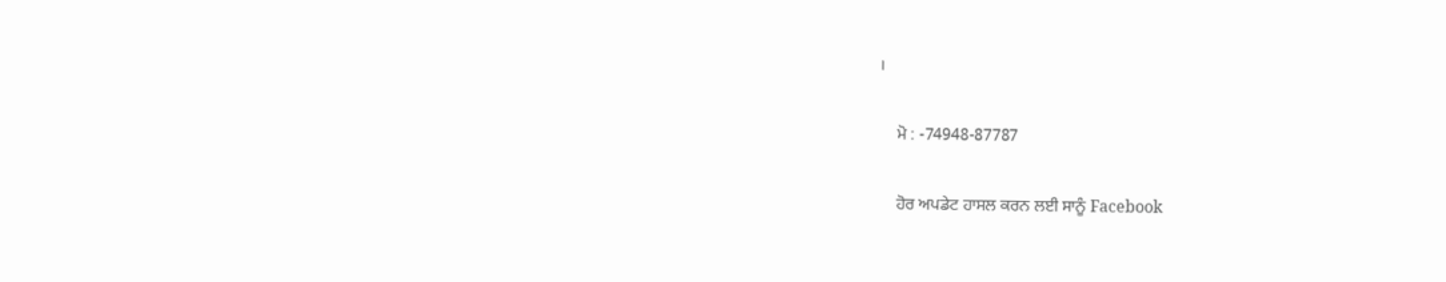।

    ਮੋ : -74948-87787

    ਹੋਰ ਅਪਡੇਟ ਹਾਸਲ ਕਰਨ ਲਈ ਸਾਨੂੰ Facebook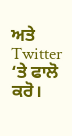ਅਤੇ Twitter ‘ਤੇ ਫਾਲੋ ਕਰੋ।